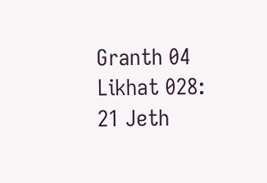Granth 04 Likhat 028: 21 Jeth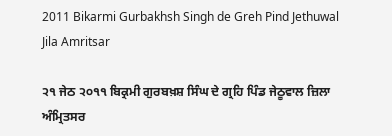2011 Bikarmi Gurbakhsh Singh de Greh Pind Jethuwal Jila Amritsar

੨੧ ਜੇਠ ੨੦੧੧ ਬਿਕ੍ਰਮੀ ਗੁਰਬਖ਼ਸ਼ ਸਿੰਘ ਦੇ ਗ੍ਰਹਿ ਪਿੰਡ ਜੇਠੂਵਾਲ ਜ਼ਿਲਾ ਅੰਮ੍ਰਿਤਸਰ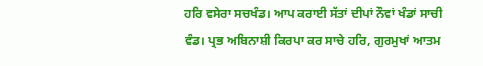ਹਰਿ ਵਸੇਰਾ ਸਚਖੰਡ। ਆਪ ਕਰਾਈ ਸੱਤਾਂ ਦੀਪਾਂ ਨੌਵਾਂ ਖੰਡਾਂ ਸਾਚੀ ਵੰਡ। ਪ੍ਰਭ ਅਬਿਨਾਸ਼ੀ ਕਿਰਪਾ ਕਰ ਸਾਚੇ ਹਰਿ, ਗੁਰਮੁਖਾਂ ਆਤਮ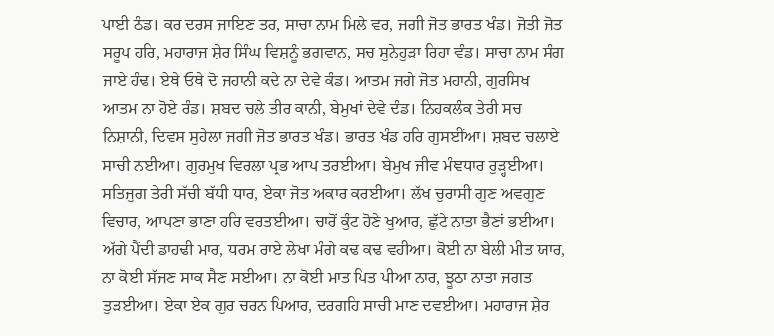ਪਾਈ ਠੰਡ। ਕਰ ਦਰਸ ਜਾਇਣ ਤਰ, ਸਾਚਾ ਨਾਮ ਮਿਲੇ ਵਰ, ਜਗੀ ਜੋਤ ਭਾਰਤ ਖੰਡ। ਜੋਤੀ ਜੋਤ ਸਰੂਪ ਹਰਿ, ਮਹਾਰਾਜ ਸ਼ੇਰ ਸਿੰਘ ਵਿਸ਼ਨੂੰ ਭਗਵਾਨ, ਸਚ ਸੁਨੇਹੁੜਾ ਰਿਹਾ ਵੰਡ। ਸਾਚਾ ਨਾਮ ਸੰਗ ਜਾਏ ਹੰਢ। ਏਥੇ ਓਥੇ ਦੋ ਜਹਾਨੀ ਕਦੇ ਨਾ ਦੇਵੇ ਕੰਡ। ਆਤਮ ਜਗੇ ਜੋਤ ਮਹਾਨੀ, ਗੁਰਸਿਖ ਆਤਮ ਨਾ ਹੋਏ ਰੰਡ। ਸ਼ਬਦ ਚਲੇ ਤੀਰ ਕਾਨੀ, ਬੇਮੁਖਾਂ ਦੇਵੇ ਦੰਡ। ਨਿਹਕਲੰਕ ਤੇਰੀ ਸਚ ਨਿਸ਼ਾਨੀ, ਦਿਵਸ ਸੁਹੇਲਾ ਜਗੀ ਜੋਤ ਭਾਰਤ ਖੰਡ। ਭਾਰਤ ਖੰਡ ਹਰਿ ਗੁਸਈਂਆ। ਸ਼ਬਦ ਚਲਾਏ ਸਾਚੀ ਨਈਆ। ਗੁਰਮੁਖ ਵਿਰਲਾ ਪ੍ਰਭ ਆਪ ਤਰਈਆ। ਬੇਮੁਖ ਜੀਵ ਮੰਞਧਾਰ ਰੁੜ੍ਹਈਆ। ਸਤਿਜੁਗ ਤੇਰੀ ਸੱਚੀ ਬੱਧੀ ਧਾਰ, ਏਕਾ ਜੋਤ ਅਕਾਰ ਕਰਈਆ। ਲੱਖ ਚੁਰਾਸੀ ਗੁਣ ਅਵਗੁਣ ਵਿਚਾਰ, ਆਪਣਾ ਭਾਣਾ ਹਰਿ ਵਰਤਈਆ। ਚਾਰੋਂ ਕੁੰਟ ਹੋਣੇ ਖੁਆਰ, ਛੁੱਟੇ ਨਾਤਾ ਭੈਣਾਂ ਭਈਆ। ਅੱਗੇ ਪੈਂਦੀ ਡਾਹਢੀ ਮਾਰ, ਧਰਮ ਰਾਏ ਲੇਖਾ ਮੰਗੇ ਕਢ ਕਢ ਵਹੀਆ। ਕੋਈ ਨਾ ਬੇਲੀ ਮੀਤ ਯਾਰ, ਨਾ ਕੋਈ ਸੱਜਣ ਸਾਕ ਸੈਣ ਸਈਆ। ਨਾ ਕੋਈ ਮਾਤ ਪਿਤ ਪੀਆ ਨਾਰ, ਝੂਠਾ ਨਾਤਾ ਜਗਤ ਤੁੜਈਆ। ਏਕਾ ਏਕ ਗੁਰ ਚਰਨ ਪਿਆਰ, ਦਰਗਹਿ ਸਾਚੀ ਮਾਣ ਦਵਈਆ। ਮਹਾਰਾਜ ਸ਼ੇਰ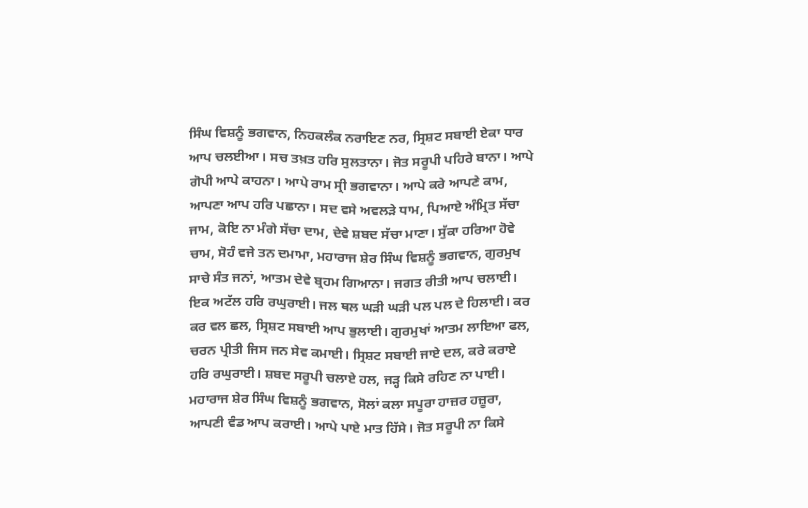ਸਿੰਘ ਵਿਸ਼ਨੂੰ ਭਗਵਾਨ, ਨਿਹਕਲੰਕ ਨਰਾਇਣ ਨਰ, ਸ੍ਰਿਸ਼ਟ ਸਬਾਈ ਏਕਾ ਧਾਰ ਆਪ ਚਲਈਆ। ਸਚ ਤਖ਼ਤ ਹਰਿ ਸੁਲਤਾਨਾ। ਜੋਤ ਸਰੂਪੀ ਪਹਿਰੇ ਬਾਨਾ। ਆਪੇ ਗੋਪੀ ਆਪੇ ਕਾਹਨਾ। ਆਪੇ ਰਾਮ ਸ੍ਰੀ ਭਗਵਾਨਾ। ਆਪੇ ਕਰੇ ਆਪਣੇ ਕਾਮ, ਆਪਣਾ ਆਪ ਹਰਿ ਪਛਾਨਾ। ਸਦ ਵਸੇ ਅਵਲੜੇ ਧਾਮ, ਪਿਆਏ ਅੰਮ੍ਰਿਤ ਸੱਚਾ ਜਾਮ, ਕੋਇ ਨਾ ਮੰਗੇ ਸੱਚਾ ਦਾਮ, ਦੇਵੇ ਸ਼ਬਦ ਸੱਚਾ ਮਾਣਾ। ਸੁੱਕਾ ਹਰਿਆ ਹੋਵੇ ਚਾਮ, ਸੋਹੰ ਵਜੇ ਤਨ ਦਮਾਮਾ, ਮਹਾਰਾਜ ਸ਼ੇਰ ਸਿੰਘ ਵਿਸ਼ਨੂੰ ਭਗਵਾਨ, ਗੁਰਮੁਖ ਸਾਚੇ ਸੰਤ ਜਨਾਂ, ਆਤਮ ਦੇਵੇ ਬ੍ਰਹਮ ਗਿਆਨਾ। ਜਗਤ ਰੀਤੀ ਆਪ ਚਲਾਈ। ਇਕ ਅਟੱਲ ਹਰਿ ਰਘੁਰਾਈ। ਜਲ ਥਲ ਘੜੀ ਘੜੀ ਪਲ ਪਲ ਦੇ ਹਿਲਾਈ। ਕਰ ਕਰ ਵਲ ਛਲ, ਸ੍ਰਿਸ਼ਟ ਸਬਾਈ ਆਪ ਭੁਲਾਈ। ਗੁਰਮੁਖਾਂ ਆਤਮ ਲਾਇਆ ਫਲ, ਚਰਨ ਪ੍ਰੀਤੀ ਜਿਸ ਜਨ ਸੇਵ ਕਮਾਈ। ਸ੍ਰਿਸ਼ਟ ਸਬਾਈ ਜਾਏ ਦਲ, ਕਰੇ ਕਰਾਏ ਹਰਿ ਰਘੁਰਾਈ। ਸ਼ਬਦ ਸਰੂਪੀ ਚਲਾਏ ਹਲ, ਜੜ੍ਹ ਕਿਸੇ ਰਹਿਣ ਨਾ ਪਾਈ। ਮਹਾਰਾਜ ਸ਼ੇਰ ਸਿੰਘ ਵਿਸ਼ਨੂੰ ਭਗਵਾਨ, ਸੋਲਾਂ ਕਲਾ ਸਪੂਰਾ ਹਾਜ਼ਰ ਹਜ਼ੂਰਾ, ਆਪਣੀ ਵੰਡ ਆਪ ਕਰਾਈ। ਆਪੇ ਪਾਏ ਮਾਤ ਹਿੱਸੇ। ਜੋਤ ਸਰੂਪੀ ਨਾ ਕਿਸੇ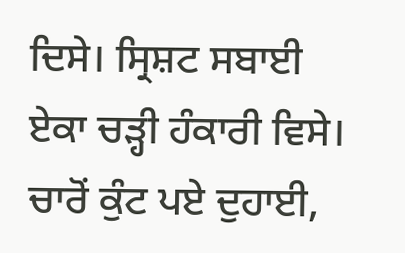ਦਿਸੇ। ਸ੍ਰਿਸ਼ਟ ਸਬਾਈ ਏਕਾ ਚੜ੍ਹੀ ਹੰਕਾਰੀ ਵਿਸੇ। ਚਾਰੋਂ ਕੁੰਟ ਪਏ ਦੁਹਾਈ,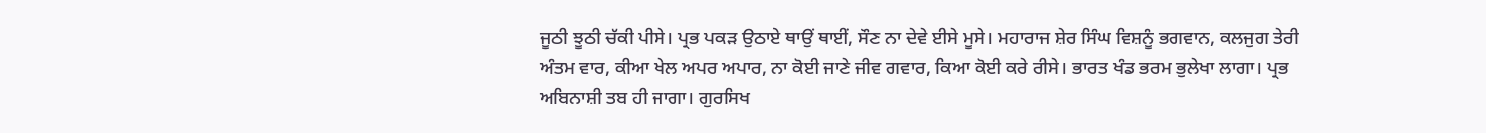ਜੂਠੀ ਝੂਠੀ ਚੱਕੀ ਪੀਸੇ। ਪ੍ਰਭ ਪਕੜ ਉਠਾਏ ਥਾਉਂ ਥਾਈਂ, ਸੌਣ ਨਾ ਦੇਵੇ ਈਸੇ ਮੂਸੇ। ਮਹਾਰਾਜ ਸ਼ੇਰ ਸਿੰਘ ਵਿਸ਼ਨੂੰ ਭਗਵਾਨ, ਕਲਜੁਗ ਤੇਰੀ ਅੰਤਮ ਵਾਰ, ਕੀਆ ਖੇਲ ਅਪਰ ਅਪਾਰ, ਨਾ ਕੋਈ ਜਾਣੇ ਜੀਵ ਗਵਾਰ, ਕਿਆ ਕੋਈ ਕਰੇ ਰੀਸੇ। ਭਾਰਤ ਖੰਡ ਭਰਮ ਭੁਲੇਖਾ ਲਾਗਾ। ਪ੍ਰਭ ਅਬਿਨਾਸ਼ੀ ਤਬ ਹੀ ਜਾਗਾ। ਗੁਰਸਿਖ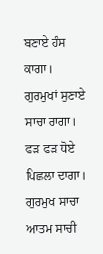ਬਣਾਏ ਹੰਸ ਕਾਗਾ। ਗੁਰਮੁਖਾਂ ਸੁਣਾਏ ਸਾਚਾ ਰਾਗਾ। ਫੜ ਫੜ ਧੋਏ ਪਿਛਲਾ ਦਾਗਾ। ਗੁਰਮੁਖ ਸਾਚਾ ਆਤਮ ਸਾਚੀ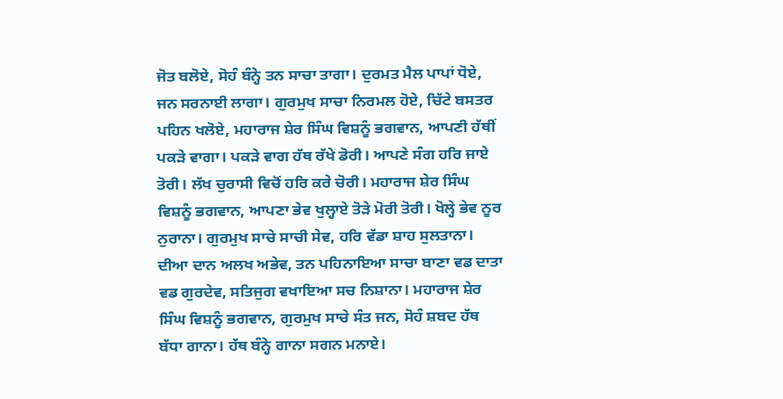ਜੋਤ ਬਲੋਏ, ਸੋਹੰ ਬੰਨ੍ਹੇ ਤਨ ਸਾਚਾ ਤਾਗਾ। ਦੁਰਮਤ ਮੈਲ ਪਾਪਾਂ ਧੋਏ, ਜਨ ਸਰਨਾਈ ਲਾਗਾ। ਗੁਰਮੁਖ ਸਾਚਾ ਨਿਰਮਲ ਹੋਏ, ਚਿੱਟੇ ਬਸਤਰ ਪਹਿਨ ਖਲੋਏ, ਮਹਾਰਾਜ ਸ਼ੇਰ ਸਿੰਘ ਵਿਸ਼ਨੂੰ ਭਗਵਾਨ, ਆਪਣੀ ਹੱਥੀਂ ਪਕੜੇ ਵਾਗਾ। ਪਕੜੇ ਵਾਗ ਹੱਥ ਰੱਖੇ ਡੋਰੀ। ਆਪਣੇ ਸੰਗ ਹਰਿ ਜਾਏ ਤੋਰੀ। ਲੱਖ ਚੁਰਾਸੀ ਵਿਚੋਂ ਹਰਿ ਕਰੇ ਚੋਰੀ। ਮਹਾਰਾਜ ਸ਼ੇਰ ਸਿੰਘ ਵਿਸ਼ਨੂੰ ਭਗਵਾਨ, ਆਪਣਾ ਭੇਵ ਖੁਲ੍ਹਾਏ ਤੋੜੇ ਮੋਰੀ ਤੋਰੀ। ਖੋਲ੍ਹੇ ਭੇਵ ਨੂਰ ਨੁਰਾਨਾ। ਗੁਰਮੁਖ ਸਾਚੇ ਸਾਚੀ ਸੇਵ, ਹਰਿ ਵੱਡਾ ਸ਼ਾਹ ਸੁਲਤਾਨਾ। ਦੀਆ ਦਾਨ ਅਲਖ ਅਭੇਵ, ਤਨ ਪਹਿਨਾਇਆ ਸਾਚਾ ਬਾਣਾ ਵਡ ਦਾਤਾ ਵਡ ਗੁਰਦੇਵ, ਸਤਿਜੁਗ ਵਖਾਇਆ ਸਚ ਨਿਸ਼ਾਨਾ। ਮਹਾਰਾਜ ਸ਼ੇਰ ਸਿੰਘ ਵਿਸ਼ਨੂੰ ਭਗਵਾਨ, ਗੁਰਮੁਖ ਸਾਚੇ ਸੰਤ ਜਨ, ਸੋਹੰ ਸ਼ਬਦ ਹੱਥ ਬੱਧਾ ਗਾਨਾ। ਹੱਥ ਬੰਨ੍ਹੇ ਗਾਨਾ ਸਗਨ ਮਨਾਏ।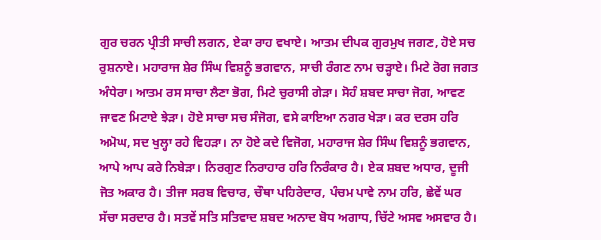ਗੁਰ ਚਰਨ ਪ੍ਰੀਤੀ ਸਾਚੀ ਲਗਨ, ਏਕਾ ਰਾਹ ਵਖਾਏ। ਆਤਮ ਦੀਪਕ ਗੁਰਮੁਖ ਜਗਣ, ਹੋਏ ਸਚ ਰੁਸ਼ਨਾਏ। ਮਹਾਰਾਜ ਸ਼ੇਰ ਸਿੰਘ ਵਿਸ਼ਨੂੰ ਭਗਵਾਨ, ਸਾਚੀ ਰੰਗਣ ਨਾਮ ਚੜ੍ਹਾਏ। ਮਿਟੇ ਰੋਗ ਜਗਤ ਅੰਧੇਰਾ। ਆਤਮ ਰਸ ਸਾਚਾ ਲੈਣਾ ਭੋਗ, ਮਿਟੇ ਚੁਰਾਸੀ ਗੇੜਾ। ਸੋਹੰ ਸ਼ਬਦ ਸਾਚਾ ਜੋਗ, ਆਵਣ ਜਾਵਣ ਮਿਟਾਏ ਝੇੜਾ। ਹੋਏ ਸਾਚਾ ਸਚ ਸੰਜੋਗ, ਵਸੇ ਕਾਇਆ ਨਗਰ ਖੇੜਾ। ਕਰ ਦਰਸ ਹਰਿ ਅਮੋਘ, ਸਦ ਖੁਲ੍ਹਾ ਰਹੇ ਵਿਹੜਾ। ਨਾ ਹੋਏ ਕਦੇ ਵਿਜੋਗ, ਮਹਾਰਾਜ ਸ਼ੇਰ ਸਿੰਘ ਵਿਸ਼ਨੂੰ ਭਗਵਾਨ, ਆਪੇ ਆਪ ਕਰੇ ਨਿਬੇੜਾ। ਨਿਰਗੁਣ ਨਿਰਾਹਾਰ ਹਰਿ ਨਿਰੰਕਾਰ ਹੈ। ਏਕ ਸ਼ਬਦ ਅਧਾਰ, ਦੂਜੀ ਜੋਤ ਅਕਾਰ ਹੈ। ਤੀਜਾ ਸਰਬ ਵਿਚਾਰ, ਚੌਥਾ ਪਹਿਰੇਦਾਰ, ਪੰਚਮ ਪਾਵੇ ਨਾਮ ਹਰਿ, ਛੇਵੇਂ ਘਰ ਸੱਚਾ ਸਰਦਾਰ ਹੈ। ਸਤਵੇਂ ਸਤਿ ਸਤਿਵਾਦ ਸ਼ਬਦ ਅਨਾਦ ਬੋਧ ਅਗਾਧ, ਚਿੱਟੇ ਅਸਵ ਅਸਵਾਰ ਹੈ।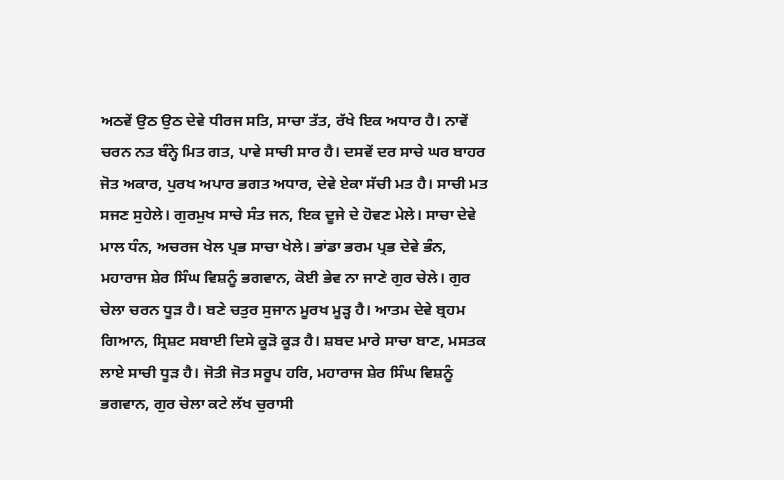ਅਠਵੇਂ ਉਠ ਉਠ ਦੇਵੇ ਧੀਰਜ ਸਤਿ, ਸਾਚਾ ਤੱਤ, ਰੱਖੇ ਇਕ ਅਧਾਰ ਹੈ। ਨਾਵੇਂ ਚਰਨ ਨਤ ਬੰਨ੍ਹੇ ਮਿਤ ਗਤ, ਪਾਵੇ ਸਾਚੀ ਸਾਰ ਹੈ। ਦਸਵੇਂ ਦਰ ਸਾਚੇ ਘਰ ਬਾਹਰ ਜੋਤ ਅਕਾਰ, ਪੁਰਖ ਅਪਾਰ ਭਗਤ ਅਧਾਰ, ਦੇਵੇ ਏਕਾ ਸੱਚੀ ਮਤ ਹੈ। ਸਾਚੀ ਮਤ ਸਜਣ ਸੁਹੇਲੇ। ਗੁਰਮੁਖ ਸਾਚੇ ਸੰਤ ਜਨ, ਇਕ ਦੂਜੇ ਦੇ ਹੋਵਣ ਮੇਲੇ। ਸਾਚਾ ਦੇਵੇ ਮਾਲ ਧੰਨ, ਅਚਰਜ ਖੇਲ ਪ੍ਰਭ ਸਾਚਾ ਖੇਲੇ। ਭਾਂਡਾ ਭਰਮ ਪ੍ਰਭ ਦੇਵੇ ਭੰਨ, ਮਹਾਰਾਜ ਸ਼ੇਰ ਸਿੰਘ ਵਿਸ਼ਨੂੰ ਭਗਵਾਨ, ਕੋਈ ਭੇਵ ਨਾ ਜਾਣੇ ਗੁਰ ਚੇਲੇ। ਗੁਰ ਚੇਲਾ ਚਰਨ ਧੂੜ ਹੈ। ਬਣੇ ਚਤੁਰ ਸੁਜਾਨ ਮੂਰਖ ਮੂੜ੍ਹ ਹੈ। ਆਤਮ ਦੇਵੇ ਬ੍ਰਹਮ ਗਿਆਨ, ਸ੍ਰਿਸ਼ਟ ਸਬਾਈ ਦਿਸੇ ਕੂੜੋ ਕੂੜ ਹੈ। ਸ਼ਬਦ ਮਾਰੇ ਸਾਚਾ ਬਾਣ, ਮਸਤਕ ਲਾਏ ਸਾਚੀ ਧੂੜ ਹੈ। ਜੋਤੀ ਜੋਤ ਸਰੂਪ ਹਰਿ, ਮਹਾਰਾਜ ਸ਼ੇਰ ਸਿੰਘ ਵਿਸ਼ਨੂੰ ਭਗਵਾਨ, ਗੁਰ ਚੇਲਾ ਕਟੇ ਲੱਖ ਚੁਰਾਸੀ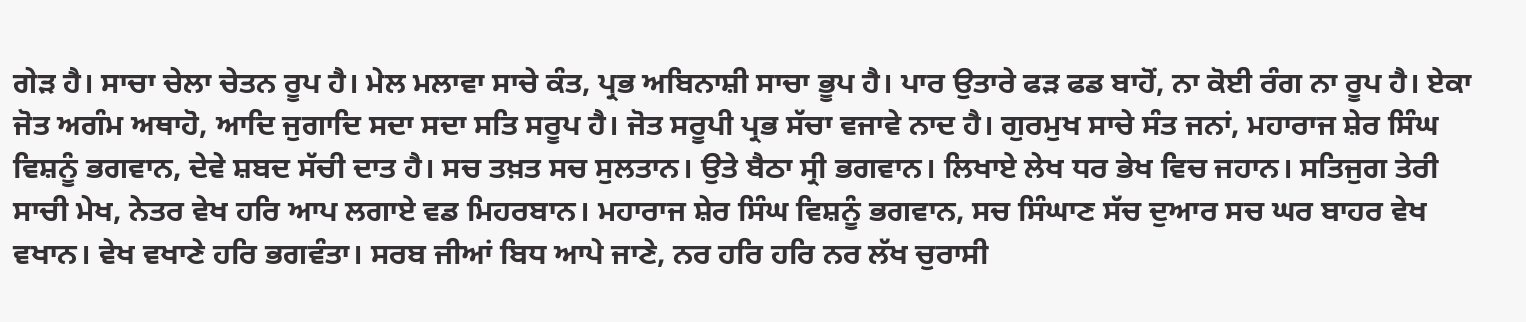ਗੇੜ ਹੈ। ਸਾਚਾ ਚੇਲਾ ਚੇਤਨ ਰੂਪ ਹੈ। ਮੇਲ ਮਲਾਵਾ ਸਾਚੇ ਕੰਤ, ਪ੍ਰਭ ਅਬਿਨਾਸ਼ੀ ਸਾਚਾ ਭੂਪ ਹੈ। ਪਾਰ ਉਤਾਰੇ ਫੜ ਫਡ ਬਾਹੋਂ, ਨਾ ਕੋਈ ਰੰਗ ਨਾ ਰੂਪ ਹੈ। ਏਕਾ ਜੋਤ ਅਗੰਮ ਅਥਾਹੋ, ਆਦਿ ਜੁਗਾਦਿ ਸਦਾ ਸਦਾ ਸਤਿ ਸਰੂਪ ਹੈ। ਜੋਤ ਸਰੂਪੀ ਪ੍ਰਭ ਸੱਚਾ ਵਜਾਵੇ ਨਾਦ ਹੈ। ਗੁਰਮੁਖ ਸਾਚੇ ਸੰਤ ਜਨਾਂ, ਮਹਾਰਾਜ ਸ਼ੇਰ ਸਿੰਘ ਵਿਸ਼ਨੂੰ ਭਗਵਾਨ, ਦੇਵੇ ਸ਼ਬਦ ਸੱਚੀ ਦਾਤ ਹੈ। ਸਚ ਤਖ਼ਤ ਸਚ ਸੁਲਤਾਨ। ਉਤੇ ਬੈਠਾ ਸ੍ਰੀ ਭਗਵਾਨ। ਲਿਖਾਏ ਲੇਖ ਧਰ ਭੇਖ ਵਿਚ ਜਹਾਨ। ਸਤਿਜੁਗ ਤੇਰੀ ਸਾਚੀ ਮੇਖ, ਨੇਤਰ ਵੇਖ ਹਰਿ ਆਪ ਲਗਾਏ ਵਡ ਮਿਹਰਬਾਨ। ਮਹਾਰਾਜ ਸ਼ੇਰ ਸਿੰਘ ਵਿਸ਼ਨੂੰ ਭਗਵਾਨ, ਸਚ ਸਿੰਘਾਣ ਸੱਚ ਦੁਆਰ ਸਚ ਘਰ ਬਾਹਰ ਵੇਖ ਵਖਾਨ। ਵੇਖ ਵਖਾਣੇ ਹਰਿ ਭਗਵੰਤਾ। ਸਰਬ ਜੀਆਂ ਬਿਧ ਆਪੇ ਜਾਣੇ, ਨਰ ਹਰਿ ਹਰਿ ਨਰ ਲੱਖ ਚੁਰਾਸੀ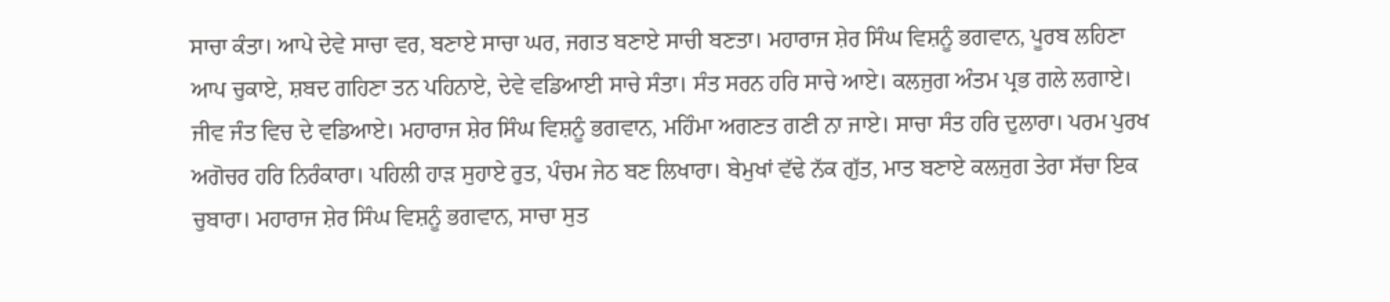ਸਾਚਾ ਕੰਤਾ। ਆਪੇ ਦੇਵੇ ਸਾਚਾ ਵਰ, ਬਣਾਏ ਸਾਚਾ ਘਰ, ਜਗਤ ਬਣਾਏ ਸਾਚੀ ਬਣਤਾ। ਮਹਾਰਾਜ ਸ਼ੇਰ ਸਿੰਘ ਵਿਸ਼ਨੂੰ ਭਗਵਾਨ, ਪੂਰਬ ਲਹਿਣਾ ਆਪ ਚੁਕਾਏ, ਸ਼ਬਦ ਗਹਿਣਾ ਤਨ ਪਹਿਨਾਏ, ਦੇਵੇ ਵਡਿਆਈ ਸਾਚੇ ਸੰਤਾ। ਸੰਤ ਸਰਨ ਹਰਿ ਸਾਚੇ ਆਏ। ਕਲਜੁਗ ਅੰਤਮ ਪ੍ਰਭ ਗਲੇ ਲਗਾਏ। ਜੀਵ ਜੰਤ ਵਿਚ ਦੇ ਵਡਿਆਏ। ਮਹਾਰਾਜ ਸ਼ੇਰ ਸਿੰਘ ਵਿਸ਼ਨੂੰ ਭਗਵਾਨ, ਮਹਿੰਮਾ ਅਗਣਤ ਗਣੀ ਨਾ ਜਾਏ। ਸਾਚਾ ਸੰਤ ਹਰਿ ਦੁਲਾਰਾ। ਪਰਮ ਪੁਰਖ ਅਗੋਚਰ ਹਰਿ ਨਿਰੰਕਾਰਾ। ਪਹਿਲੀ ਹਾੜ ਸੁਹਾਏ ਰੁਤ, ਪੰਚਮ ਜੇਠ ਬਣ ਲਿਖਾਰਾ। ਬੇਮੁਖਾਂ ਵੱਢੇ ਨੱਕ ਗੁੱਤ, ਮਾਤ ਬਣਾਏ ਕਲਜੁਗ ਤੇਰਾ ਸੱਚਾ ਇਕ ਚੁਬਾਰਾ। ਮਹਾਰਾਜ ਸ਼ੇਰ ਸਿੰਘ ਵਿਸ਼ਨੂੰ ਭਗਵਾਨ, ਸਾਚਾ ਸੁਤ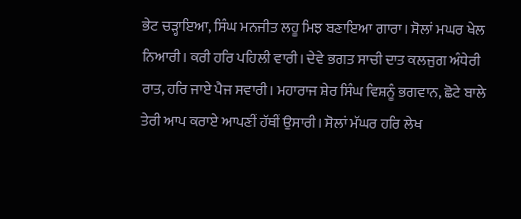ਭੇਟ ਚੜ੍ਹਾਇਆ, ਸਿੰਘ ਮਨਜੀਤ ਲਹੂ ਮਿਝ ਬਣਾਇਆ ਗਾਰਾ। ਸੋਲਾਂ ਮਘਰ ਖੇਲ ਨਿਆਰੀ। ਕਰੀ ਹਰਿ ਪਹਿਲੀ ਵਾਰੀ। ਦੇਵੇ ਭਗਤ ਸਾਚੀ ਦਾਤ ਕਲਜੁਗ ਅੰਧੇਰੀ ਰਾਤ, ਹਰਿ ਜਾਏ ਪੈਜ ਸਵਾਰੀ। ਮਹਾਰਾਜ ਸ਼ੇਰ ਸਿੰਘ ਵਿਸ਼ਨੂੰ ਭਗਵਾਨ, ਛੋਟੇ ਬਾਲੇ ਤੇਰੀ ਆਪ ਕਰਾਏ ਆਪਣੀਂ ਹੱਥੀਂ ਉਸਾਰੀ। ਸੋਲਾਂ ਮੱਘਰ ਹਰਿ ਲੇਖ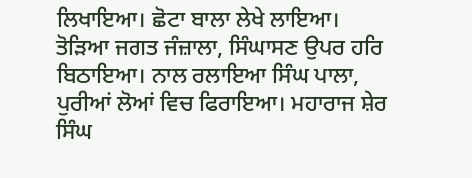ਲਿਖਾਇਆ। ਛੋਟਾ ਬਾਲਾ ਲੇਖੇ ਲਾਇਆ। ਤੋੜਿਆ ਜਗਤ ਜੰਜ਼ਾਲਾ, ਸਿੰਘਾਸਣ ਉਪਰ ਹਰਿ ਬਿਠਾਇਆ। ਨਾਲ ਰਲਾਇਆ ਸਿੰਘ ਪਾਲਾ, ਪੁਰੀਆਂ ਲੋਆਂ ਵਿਚ ਫਿਰਾਇਆ। ਮਹਾਰਾਜ ਸ਼ੇਰ ਸਿੰਘ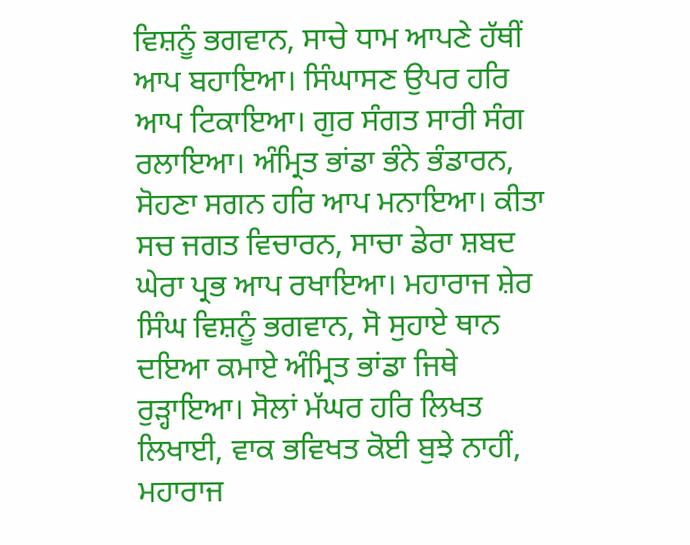ਵਿਸ਼ਨੂੰ ਭਗਵਾਨ, ਸਾਚੇ ਧਾਮ ਆਪਣੇ ਹੱਥੀਂ ਆਪ ਬਹਾਇਆ। ਸਿੰਘਾਸਣ ਉਪਰ ਹਰਿ ਆਪ ਟਿਕਾਇਆ। ਗੁਰ ਸੰਗਤ ਸਾਰੀ ਸੰਗ ਰਲਾਇਆ। ਅੰਮ੍ਰਿਤ ਭਾਂਡਾ ਭੰਨੇ ਭੰਡਾਰਨ, ਸੋਹਣਾ ਸਗਨ ਹਰਿ ਆਪ ਮਨਾਇਆ। ਕੀਤਾ ਸਚ ਜਗਤ ਵਿਚਾਰਨ, ਸਾਚਾ ਡੇਰਾ ਸ਼ਬਦ ਘੇਰਾ ਪ੍ਰਭ ਆਪ ਰਖਾਇਆ। ਮਹਾਰਾਜ ਸ਼ੇਰ ਸਿੰਘ ਵਿਸ਼ਨੂੰ ਭਗਵਾਨ, ਸੋ ਸੁਹਾਏ ਥਾਨ ਦਇਆ ਕਮਾਏ ਅੰਮ੍ਰਿਤ ਭਾਂਡਾ ਜਿਥੇ ਰੁੜ੍ਹਾਇਆ। ਸੋਲਾਂ ਮੱਘਰ ਹਰਿ ਲਿਖਤ ਲਿਖਾਈ, ਵਾਕ ਭਵਿਖਤ ਕੋਈ ਬੁਝੇ ਨਾਹੀਂ, ਮਹਾਰਾਜ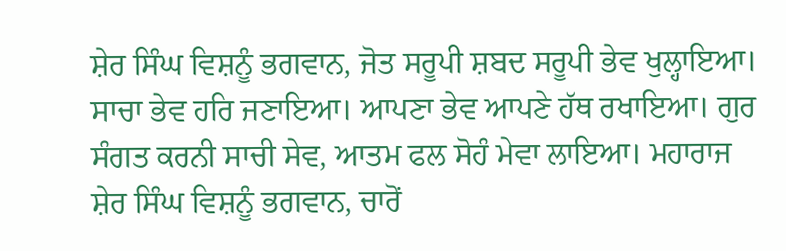ਸ਼ੇਰ ਸਿੰਘ ਵਿਸ਼ਨੂੰ ਭਗਵਾਨ, ਜੋਤ ਸਰੂਪੀ ਸ਼ਬਦ ਸਰੂਪੀ ਭੇਵ ਖੁਲ੍ਹਾਇਆ। ਸਾਚਾ ਭੇਵ ਹਰਿ ਜਣਾਇਆ। ਆਪਣਾ ਭੇਵ ਆਪਣੇ ਹੱਥ ਰਖਾਇਆ। ਗੁਰ ਸੰਗਤ ਕਰਨੀ ਸਾਚੀ ਸੇਵ, ਆਤਮ ਫਲ ਸੋਹੰ ਮੇਵਾ ਲਾਇਆ। ਮਹਾਰਾਜ ਸ਼ੇਰ ਸਿੰਘ ਵਿਸ਼ਨੂੰ ਭਗਵਾਨ, ਚਾਰੋਂ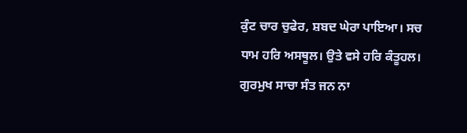ਕੁੰਟ ਚਾਰ ਚੁਫੇਰ, ਸ਼ਬਦ ਘੇਰਾ ਪਾਇਆ। ਸਚ ਧਾਮ ਹਰਿ ਅਸਥੂਲ। ਉਤੇ ਵਸੇ ਹਰਿ ਕੰਤੂਹਲ। ਗੁਰਮੁਖ ਸਾਚਾ ਸੰਤ ਜਨ ਨਾ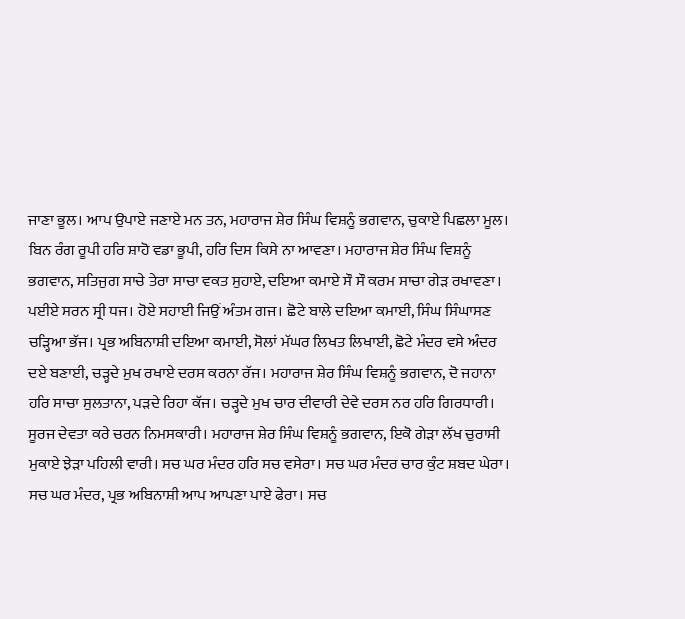ਜਾਣਾ ਭੂਲ। ਆਪ ਉਪਾਏ ਜਣਾਏ ਮਨ ਤਨ, ਮਹਾਰਾਜ ਸ਼ੇਰ ਸਿੰਘ ਵਿਸ਼ਨੂੰ ਭਗਵਾਨ, ਚੁਕਾਏ ਪਿਛਲਾ ਮੂਲ। ਬਿਨ ਰੰਗ ਰੂਪੀ ਹਰਿ ਸ਼ਾਹੋ ਵਡਾ ਭੂਪੀ, ਹਰਿ ਦਿਸ ਕਿਸੇ ਨਾ ਆਵਣਾ। ਮਹਾਰਾਜ ਸ਼ੇਰ ਸਿੰਘ ਵਿਸ਼ਨੂੰ ਭਗਵਾਨ, ਸਤਿਜੁਗ ਸਾਚੇ ਤੇਰਾ ਸਾਚਾ ਵਕਤ ਸੁਹਾਏ, ਦਇਆ ਕਮਾਏ ਸੌ ਸੌ ਕਰਮ ਸਾਚਾ ਗੇੜ ਰਖਾਵਣਾ। ਪਈਏ ਸਰਨ ਸ੍ਰੀ ਧਜ। ਹੋਏ ਸਹਾਈ ਜਿਉਂ ਅੰਤਮ ਗਜ। ਛੋਟੇ ਬਾਲੇ ਦਇਆ ਕਮਾਈ, ਸਿੰਘ ਸਿੰਘਾਸਣ ਚੜ੍ਹਿਆ ਭੱਜ। ਪ੍ਰਭ ਅਬਿਨਾਸ਼ੀ ਦਇਆ ਕਮਾਈ, ਸੋਲਾਂ ਮੱਘਰ ਲਿਖਤ ਲਿਖਾਈ, ਛੋਟੇ ਮੰਦਰ ਵਸੇ ਅੰਦਰ ਦਏ ਬਣਾਈ, ਚੜ੍ਹਦੇ ਮੁਖ ਰਖਾਏ ਦਰਸ ਕਰਨਾ ਰੱਜ। ਮਹਾਰਾਜ ਸ਼ੇਰ ਸਿੰਘ ਵਿਸ਼ਨੂੰ ਭਗਵਾਨ, ਦੋ ਜਹਾਨਾ ਹਰਿ ਸਾਚਾ ਸੁਲਤਾਨਾ, ਪੜਦੇ ਰਿਹਾ ਕੱਜ। ਚੜ੍ਹਦੇ ਮੁਖ ਚਾਰ ਦੀਵਾਰੀ ਦੇਵੇ ਦਰਸ ਨਰ ਹਰਿ ਗਿਰਧਾਰੀ। ਸੂਰਜ ਦੇਵਤਾ ਕਰੇ ਚਰਨ ਨਿਮਸਕਾਰੀ। ਮਹਾਰਾਜ ਸ਼ੇਰ ਸਿੰਘ ਵਿਸ਼ਨੂੰ ਭਗਵਾਨ, ਇਕੋ ਗੇੜਾ ਲੱਖ ਚੁਰਾਸੀ ਮੁਕਾਏ ਝੇੜਾ ਪਹਿਲੀ ਵਾਰੀ। ਸਚ ਘਰ ਮੰਦਰ ਹਰਿ ਸਚ ਵਸੇਰਾ। ਸਚ ਘਰ ਮੰਦਰ ਚਾਰ ਕੁੰਟ ਸ਼ਬਦ ਘੇਰਾ। ਸਚ ਘਰ ਮੰਦਰ, ਪ੍ਰਭ ਅਬਿਨਾਸ਼ੀ ਆਪ ਆਪਣਾ ਪਾਏ ਫੇਰਾ। ਸਚ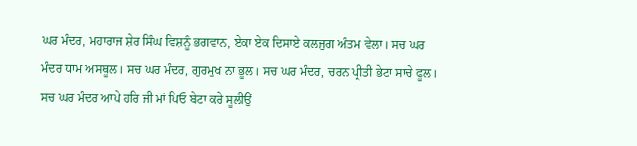ਘਰ ਮੰਦਰ, ਮਹਾਰਾਜ ਸ਼ੇਰ ਸਿੰਘ ਵਿਸ਼ਨੂੰ ਭਗਵਾਨ, ਏਕਾ ਏਕ ਦਿਸਾਏ ਕਲਜੁਗ ਅੰਤਮ ਵੇਲਾ। ਸਚ ਘਰ ਮੰਦਰ ਧਾਮ ਅਸਥੂਲ। ਸਚ ਘਰ ਮੰਦਰ, ਗੁਰਮੁਖ ਨਾ ਭੂਲ। ਸਚ ਘਰ ਮੰਦਰ, ਚਰਨ ਪ੍ਰੀਤੀ ਭੇਟਾ ਸਾਚੇ ਫੂਲ। ਸਚ ਘਰ ਮੰਦਰ ਆਪੇ ਹਰਿ ਜੀ ਮਾਂ ਪਿਓ ਬੇਟਾ ਕਰੇ ਸੂਲੀਉਂ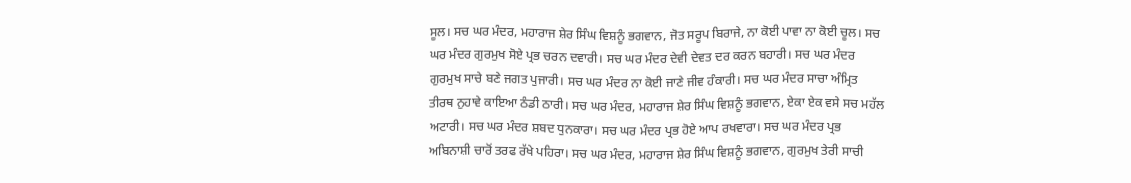ਸੂਲ। ਸਚ ਘਰ ਮੰਦਰ, ਮਹਾਰਾਜ ਸ਼ੇਰ ਸਿੰਘ ਵਿਸ਼ਨੂੰ ਭਗਵਾਨ, ਜੋਤ ਸਰੂਪ ਬਿਰਾਜੇ, ਨਾ ਕੋਈ ਪਾਵਾ ਨਾ ਕੋਈ ਚੂਲ। ਸਚ ਘਰ ਮੰਦਰ ਗੁਰਮੁਖ ਸੋਏ ਪ੍ਰਭ ਚਰਨ ਦਵਾਰੀ। ਸਚ ਘਰ ਮੰਦਰ ਦੇਵੀ ਦੇਵਤ ਦਰ ਕਰਨ ਬਹਾਰੀ। ਸਚ ਘਰ ਮੰਦਰ ਗੁਰਮੁਖ ਸਾਚੇ ਬਣੇ ਜਗਤ ਪੁਜਾਰੀ। ਸਚ ਘਰ ਮੰਦਰ ਨਾ ਕੋਈ ਜਾਣੇ ਜੀਵ ਹੰਕਾਰੀ। ਸਚ ਘਰ ਮੰਦਰ ਸਾਚਾ ਅੰਮ੍ਰਿਤ ਤੀਰਥ ਨੁਹਾਵੇ ਕਾਇਆ ਠੰਡੀ ਠਾਰੀ। ਸਚ ਘਰ ਮੰਦਰ, ਮਹਾਰਾਜ ਸ਼ੇਰ ਸਿੰਘ ਵਿਸ਼ਨੂੰ ਭਗਵਾਨ, ਏਕਾ ਏਕ ਵਸੇ ਸਚ ਮਹੱਲ ਅਟਾਰੀ। ਸਚ ਘਰ ਮੰਦਰ ਸ਼ਬਦ ਧੁਨਕਾਰਾ। ਸਚ ਘਰ ਮੰਦਰ ਪ੍ਰਭ ਹੋਏ ਆਪ ਰਖਵਾਰਾ। ਸਚ ਘਰ ਮੰਦਰ ਪ੍ਰਭ ਅਬਿਨਾਸ਼ੀ ਚਾਰੋਂ ਤਰਫ ਰੱਖੇ ਪਹਿਰਾ। ਸਚ ਘਰ ਮੰਦਰ, ਮਹਾਰਾਜ ਸ਼ੇਰ ਸਿੰਘ ਵਿਸ਼ਨੂੰ ਭਗਵਾਨ, ਗੁਰਮੁਖ ਤੇਰੀ ਸਾਚੀ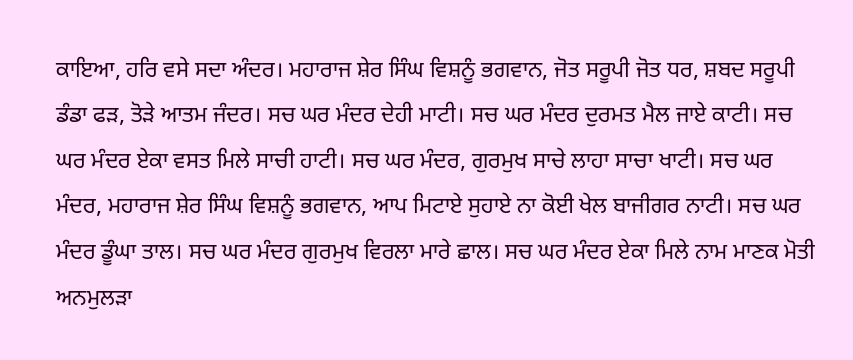ਕਾਇਆ, ਹਰਿ ਵਸੇ ਸਦਾ ਅੰਦਰ। ਮਹਾਰਾਜ ਸ਼ੇਰ ਸਿੰਘ ਵਿਸ਼ਨੂੰ ਭਗਵਾਨ, ਜੋਤ ਸਰੂਪੀ ਜੋਤ ਧਰ, ਸ਼ਬਦ ਸਰੂਪੀ ਡੰਡਾ ਫੜ, ਤੋੜੇ ਆਤਮ ਜੰਦਰ। ਸਚ ਘਰ ਮੰਦਰ ਦੇਹੀ ਮਾਟੀ। ਸਚ ਘਰ ਮੰਦਰ ਦੁਰਮਤ ਮੈਲ ਜਾਏ ਕਾਟੀ। ਸਚ ਘਰ ਮੰਦਰ ਏਕਾ ਵਸਤ ਮਿਲੇ ਸਾਚੀ ਹਾਟੀ। ਸਚ ਘਰ ਮੰਦਰ, ਗੁਰਮੁਖ ਸਾਚੇ ਲਾਹਾ ਸਾਚਾ ਖਾਟੀ। ਸਚ ਘਰ ਮੰਦਰ, ਮਹਾਰਾਜ ਸ਼ੇਰ ਸਿੰਘ ਵਿਸ਼ਨੂੰ ਭਗਵਾਨ, ਆਪ ਮਿਟਾਏ ਸੁਹਾਏ ਨਾ ਕੋਈ ਖੇਲ ਬਾਜੀਗਰ ਨਾਟੀ। ਸਚ ਘਰ ਮੰਦਰ ਡੂੰਘਾ ਤਾਲ। ਸਚ ਘਰ ਮੰਦਰ ਗੁਰਮੁਖ ਵਿਰਲਾ ਮਾਰੇ ਛਾਲ। ਸਚ ਘਰ ਮੰਦਰ ਏਕਾ ਮਿਲੇ ਨਾਮ ਮਾਣਕ ਮੋਤੀ ਅਨਮੁਲੜਾ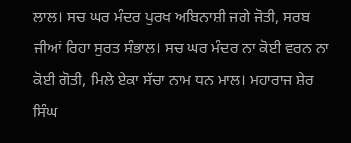ਲਾਲ। ਸਚ ਘਰ ਮੰਦਰ ਪੁਰਖ ਅਬਿਨਾਸ਼ੀ ਜਗੇ ਜੋਤੀ, ਸਰਬ ਜੀਆਂ ਰਿਹਾ ਸੁਰਤ ਸੰਭਾਲ। ਸਚ ਘਰ ਮੰਦਰ ਨਾ ਕੋਈ ਵਰਨ ਨਾ ਕੋਈ ਗੋਤੀ, ਮਿਲੇ ਏਕਾ ਸੱਚਾ ਨਾਮ ਧਨ ਮਾਲ। ਮਹਾਰਾਜ ਸ਼ੇਰ ਸਿੰਘ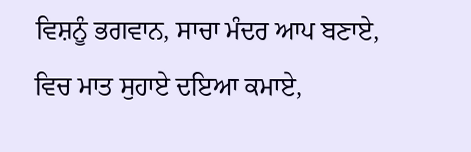ਵਿਸ਼ਨੂੰ ਭਗਵਾਨ, ਸਾਚਾ ਮੰਦਰ ਆਪ ਬਣਾਏ, ਵਿਚ ਮਾਤ ਸੁਹਾਏ ਦਇਆ ਕਮਾਏ,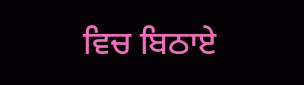ਵਿਚ ਬਿਠਾਏ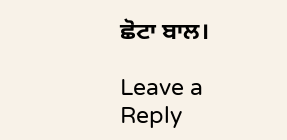ਛੋਟਾ ਬਾਲ।

Leave a Reply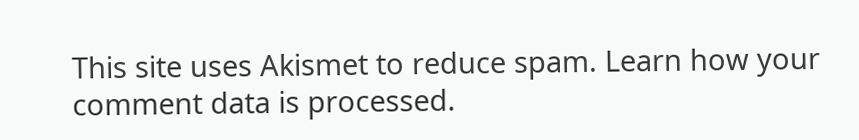This site uses Akismet to reduce spam. Learn how your comment data is processed.